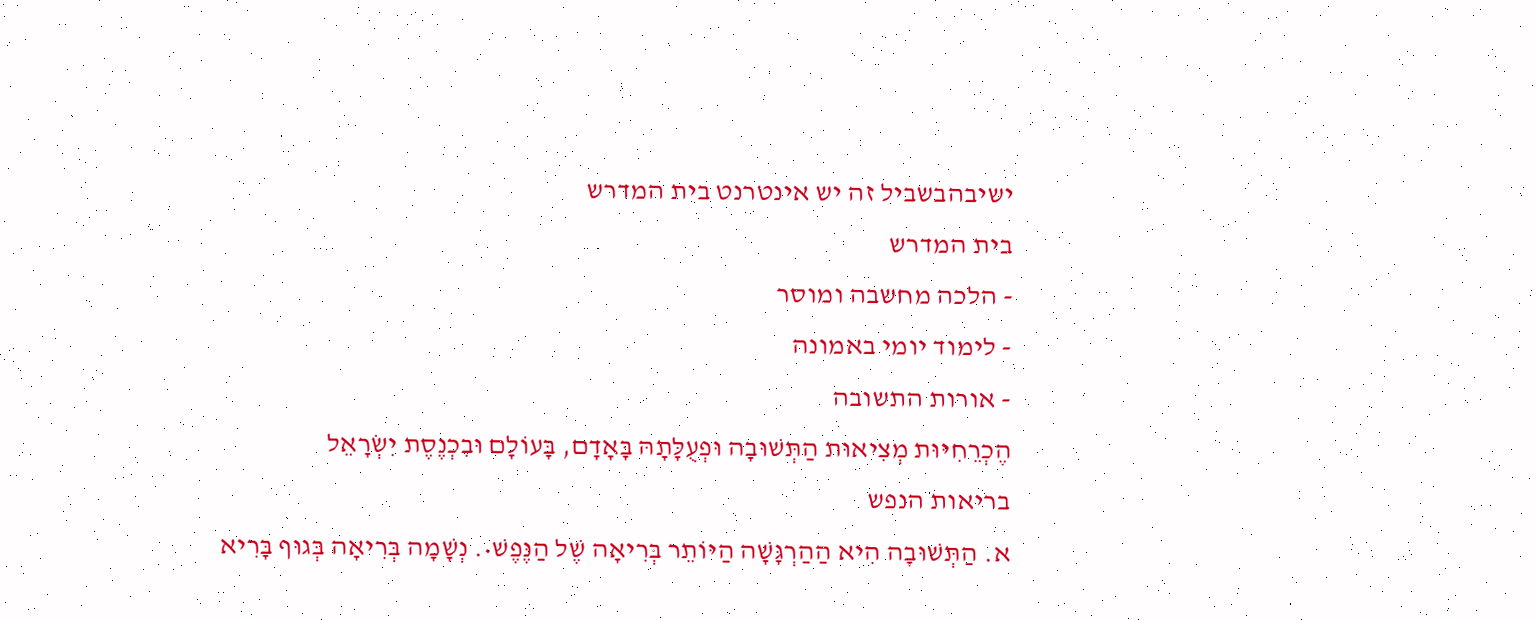ישיבהבשביל זה יש אינטרנט בית המדרש
בית המדרש
- הלכה מחשבה ומוסר
- לימוד יומי באמונה
- אורות התשובה
הֶכְרֵחִיּוּת מְצִיאוּת הַתְּשׁוּבָה וּפְעֻלָּתָהּ בָּאָדָם, בָּעוֹלָם וּבִכְנֶסֶת יִשְׂרָאֵל
בריאות הנפש
א. הַתְּשׁוּבָה הִיא הַהַרְגָּשָׁה הַיּוֹתֵר בְּרִיאָה שֶׁל הַנֶּפֶשׁ•. נְשָׁמָה בְּרִיאָה בְּגוּף בָּרִיא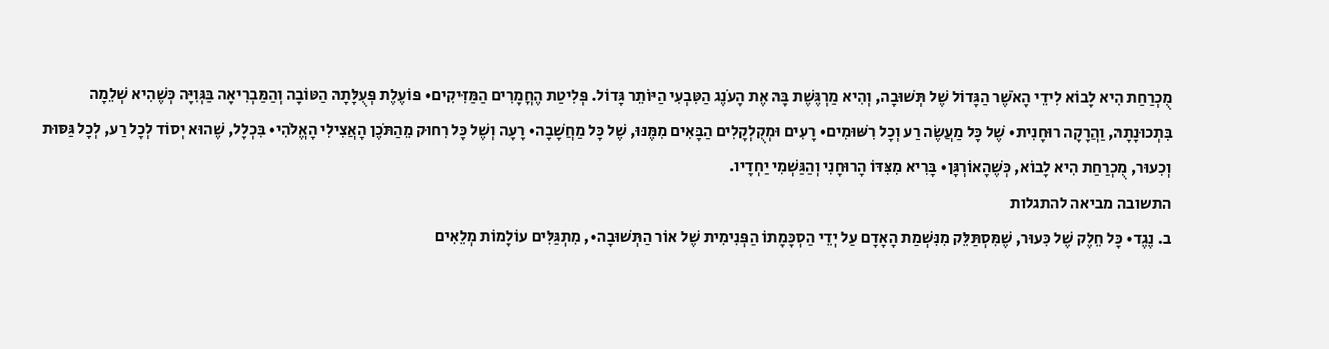מֻכְרַחַת הִיא לָבוֹא לִידֵי הָאֹשֶׁר הַגָּדוֹל שֶׁל תְּשׁוּבָה, וְהִיא מַרְגֶּשֶׁת בָּהּ אֶת הָעֹנֶג הַטִּבְעִי הַיּוֹתֵר גָּדוֹל. פְּלִיטַת הֶחֳמָרִים הַמַּזִּיקִים• פּוֹעֶלֶת פְּעֻלָּתָהּ הַטּוֹבָה וְהַמַּבְרִיאָה בַּגְּוִיָּה כְּשֶׁהִיא שְׁלֵמָה בִּתְכוּנָתָהּ, וַהֲרָקָה רוּחָנִית• שֶׁל כָּל מַעֲשֶׂה רַע וְכָל רִשּׁוּמִים• רָעִים וּמְקֻלְקָלִים הַבָּאִים מִמֶּנּוּ, שֶׁל כָּל מַחֲשָׁבָה• רָעָה וְשֶׁל כָּל רִחוּק מֵהַתֹּכֶן הָאֲצִילִי הָאֱלֹהִי• בִּכְלָל, שֶׁהוּא יְסוֹד לְכָל רַע, לְכָל גַּסּוּת וְכִעוּר, מֻכְרַחַת הִיא לָבוֹא, כְּשֶׁהָאוֹרְגָּן• בָּרִיא מִצִּדּוֹ הָרוּחָנִי וְהַגַּשְׁמִי יַחְדָיו.
התשובה מביאה להתגלות
ב. נֶגֶד• כָּל חֵלֶק שֶׁל כִּעוּר, שֶׁמִּסְתַּלֵּק מִנִּשְׁמַת הָאָדָם עַל יְדֵי הַסְכָּמָתוֹ הַפְּנִימִית שֶׁל אוֹר הַתְּשׁוּבָה•, מִתְגַּלִּים עוֹלָמוֹת מְלֵאִים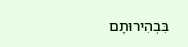בִּבְהִירוּתָם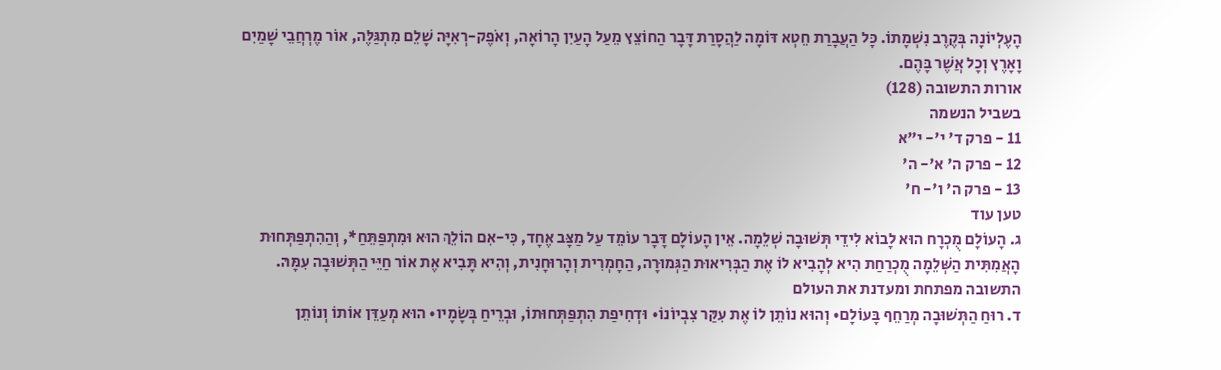הָעֶלְיוֹנָה בְּקֶרֶב נִשְׁמָתוֹ. כָּל הַעֲבָרַת חֵטְא דּוֹמָה לַהֲסָרַת דָּבָר הַחוֹצֵץ מֵעַל הָעַיִן הָרוֹאָה, וְאֹפֶק-רְאִיָּה שָׁלֵם מִתְגַּלֶּה, אוֹר מֶרְחֲבֵי שָׁמַיִם וָאָרֶץ וְכָל אֲשֶׁר בָּהֶם.
אורות התשובה (128)
בשביל הנשמה
11 - פרק ד' י'- י"א
12 - פרק ה' א'- ה'
13 - פרק ה' ו'- ח'
טען עוד
ג. הָעוֹלָם מֻכְרָח הוּא לָבוֹא לִידֵי תְּשׁוּבָה שְׁלֵמָה. אֵין הָעוֹלָם דָּבָר עוֹמֵד עַל מַצָּב אֶחָד, כִּי-אִם הוֹלֵךְ הוּא וּמִתְפַּתֵּחַ*, וְהַהִתְפַּתְּחוּת הָאֲמִתִּית הַשְּׁלֵמָה מֻכְרַחַת הִיא לְהָבִיא לוֹ אֶת הַבְּרִיאוּת הַגְּמוּרָה, הַחָמְרִית וְהָרוּחָנִית, וְהִיא תָּבִיא אֶת אוֹר חַיֵּי הַתְּשׁוּבָה עִמָּהּ.
התשובה מפתחת ומעדנת את העולם
ד. רוּחַ הַתְּשׁוּבָה מְרַחֵף בָּעוֹלָם• וְהוּא נוֹתֵן לוֹ אֶת עִקַּר צִבְיוֹנוֹ• וּדְחִיפַת הִתְפַּתְּחוּתוֹ, וּבְרֵיחַ בְּשָׂמָיו• הוּא מְעַדֵּן אוֹתוֹ וְנוֹתֵן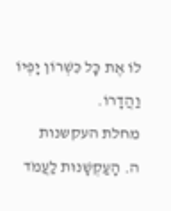לוֹ אֶת כָּל כִּשְׁרוֹן יָפְיוֹ וַהֲדָרוֹ.
מחלת העקשנות
ה. הָעַקְשָׁנוּת לַעֲמֹד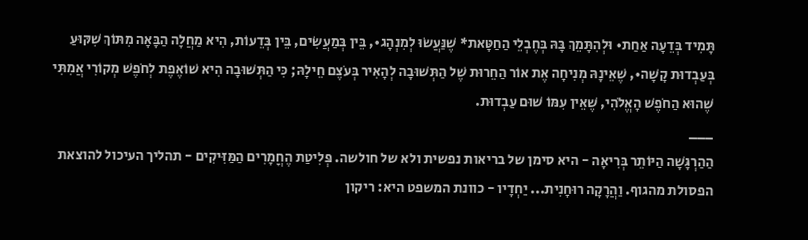תָּמִיד בְּדֵעָה אַחַת• וּלְהִתָּמֵךְ בָּהּ בְּחֶבְלֵי הַחַטָּאת* שֶׁנַּעֲשׂוּ לְמִנְהָג•, בֵּין בְּמַעֲשִׂים, בֵּין בְּדֵעוֹת, הִיא מַחֲלָה הַבָּאָה מִתּוֹךְ שִׁקּוּעַ בְּעַבְדוּת קָשָׁה•, שֶׁאֵינָהּ מְנִיחָה אֶת אוֹר הַחֵרוּת שֶׁל הַתְּשׁוּבָה לְהָאִיר בְּעֹצֶם חֵילָהּ; כִּי הַתְּשׁוּבָה הִיא שׁוֹאֶפֶת לְחֹפֶשׁ מְקוֹרִי אֲמִתִּי שֶׁהוּא הַחֹפֶשׁ הָאֱלֹהִי, שֶׁאֵין עִמּוֹ שׁוּם עַבְדוּת.
___
הַהַרְגָּשָׁה הַיּוֹתֵר בְּרִיאָה - היא סימן של בריאות נפשית ולא של חולשה. פְּלִיטַת הֶחֳמָרִים הַמַּזִּיקִים - תהליך העיכול להוצאת הפסולת מהגוף. וַהֲרָקָה רוּחָנִית... יַחְדָיו - כוונת המשפט היא: ריקון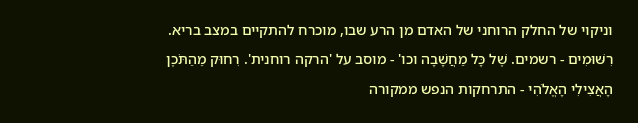וניקוי של החלק הרוחני של האדם מן הרע שבו, מוכרח להתקיים במצב בריא. רִשּׁוּמִים - רשמים. שֶׁל כָּל מַחֲשָׁבָה וכו' - מוסב על 'הרקה רוחנית'. רִחוּק מֵהַתֹּכֶן הָאֲצִילִי הָאֱלֹהִי - התרחקות הנפש ממקורה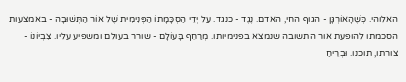האלוהי. כְּשֶׁהָאוֹרְגָּן - הגוף החי, האדם. נֶגֶד - כנגד. עַל יְדֵי הַסְכָּמָתוֹ הַפְּנִימִית שֶׁל אוֹר הַתְּשׁוּבָה - באמצעות הסכמתו להופעת אור התשובה שנמצא בפנימיותו. מְרַחֵף בָּעוֹלָם - שורר בעולם ומשפיע עליו. צִבְיוֹנוֹ - צורתו, תוכנו. וּבְרֵיחַ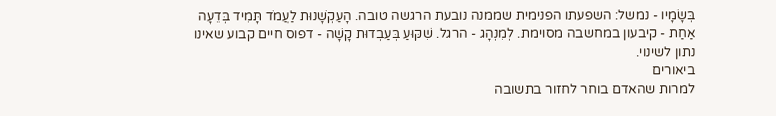בְּשָׂמָיו - נמשל: השפעתו הפנימית שממנה נובעת הרגשה טובה. הָעַקְשָׁנוּת לַעֲמֹד תָּמִיד בְּדֵעָה אַחַת - קיבעון במחשבה מסוימת. לְמִנְהָג - הרגל. שִׁקּוּעַ בְּעַבְדוּת קָשָׁה - דפוס חיים קבוע שאינו נתון לשינוי.
ביאורים
למרות שהאדם בוחר לחזור בתשובה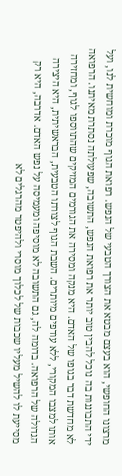מרצונו החופשי, הוא בעצם מבטא את הצורך הטבעי של הנפש. רפואת הגוף מוכרת ומוחשית לנו, ועל ידי התבוננות בה נוכל להבין טוב יותר את רפואת הנפש, התשובה, שפעולתה נסתרת מאיתנו. הרפואה לא מחדשת דבר בגופו של האדם. היא מנקה ומסירה את הגורמים המזיקים שהתווספו לגוף, ומחזירה אותו למצבו המקורי, ללא עודפים מיותרים. השבת הגוף לצורתו הטבעית, הבראשיתית, היא היצירה הגדולה של הרפואה. בדומה לה, גם התשובה לא מוסיפה ומעמיסה על נפש האדם. אדרבה, היא רק מסייעת לו להשיל מעליו שכבות של לכלוך מוסרי ולהיפטר מהרגלים לא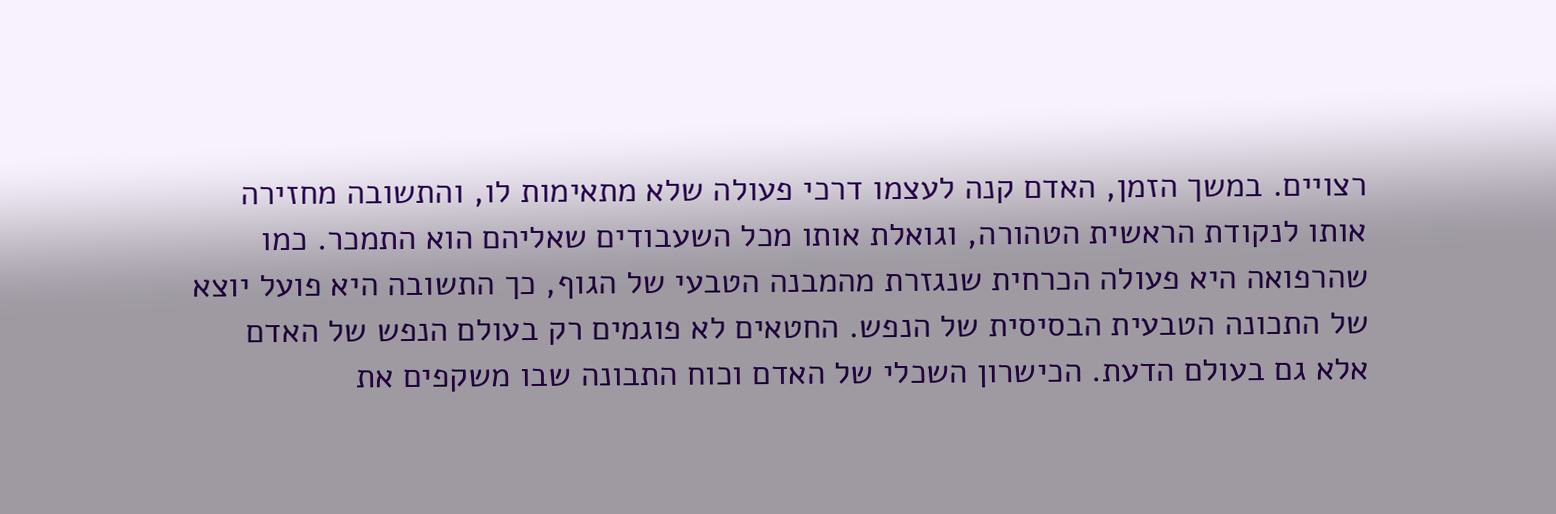רצויים. במשך הזמן, האדם קנה לעצמו דרכי פעולה שלא מתאימות לו, והתשובה מחזירה אותו לנקודת הראשית הטהורה, וגואלת אותו מכל השעבודים שאליהם הוא התמכר. כמו שהרפואה היא פעולה הכרחית שנגזרת מהמבנה הטבעי של הגוף, כך התשובה היא פועל יוצא של התכונה הטבעית הבסיסית של הנפש. החטאים לא פוגמים רק בעולם הנפש של האדם אלא גם בעולם הדעת. הכישרון השכלי של האדם וכוח התבונה שבו משקפים את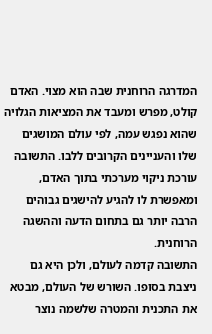המדרגה הרוחנית שבה הוא מצוי. האדם קולט, מפרש ומעבד את המציאות הגלויה שהוא נפגש עמה, לפי עולם המושגים שלו והעניינים הקרובים ללבו. התשובה עורכת ניקוי מערכתי בתוך האדם, ומאפשרת לו להגיע להישגים גבוהים הרבה יותר גם בתחום הדעה וההשגה הרוחנית.
התשובה קדמה לעולם, ולכן היא גם ניצבת בסופו. השורש של העולם, מבטא את התכנית והמטרה שלשמה נוצר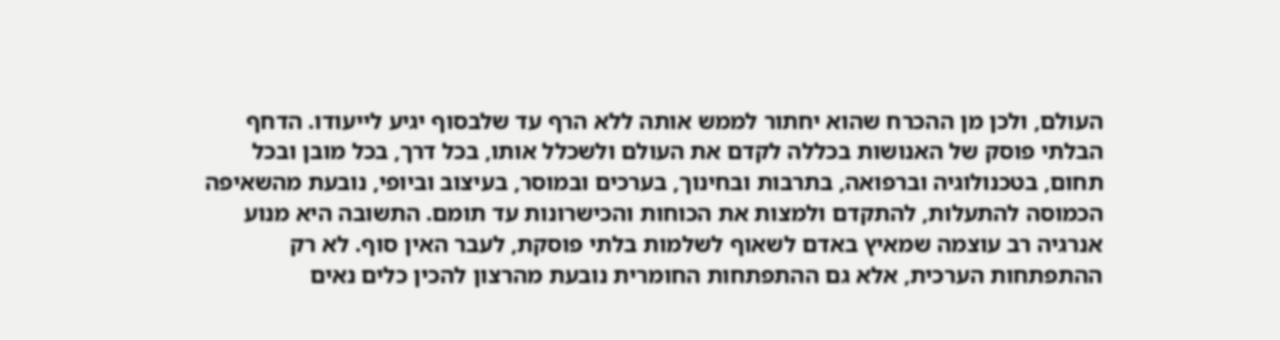העולם, ולכן מן ההכרח שהוא יחתור לממש אותה ללא הרף עד שלבסוף יגיע לייעודו. הדחף הבלתי פוסק של האנושות בכללה לקדם את העולם ולשכלל אותו, בכל דרך, בכל מובן ובכל תחום, בטכנולוגיה וברפואה, בתרבות ובחינוך, בערכים ובמוסר, בעיצוב וביופי, נובעת מהשאיפה הכמוסה להתעלות, להתקדם ולמצות את הכוחות והכישרונות עד תומם. התשובה היא מנוע אנרגיה רב עוצמה שמאיץ באדם לשאוף לשלמות בלתי פוסקת, לעבר האין סוף. לא רק ההתפתחות הערכית, אלא גם ההתפתחות החומרית נובעת מהרצון להכין כלים נאים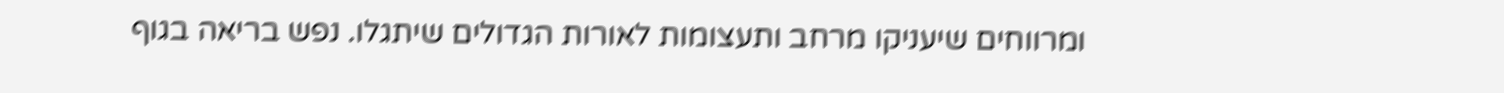ומרווחים שיעניקו מרחב ותעצומות לאורות הגדולים שיתגלו. נפש בריאה בגוף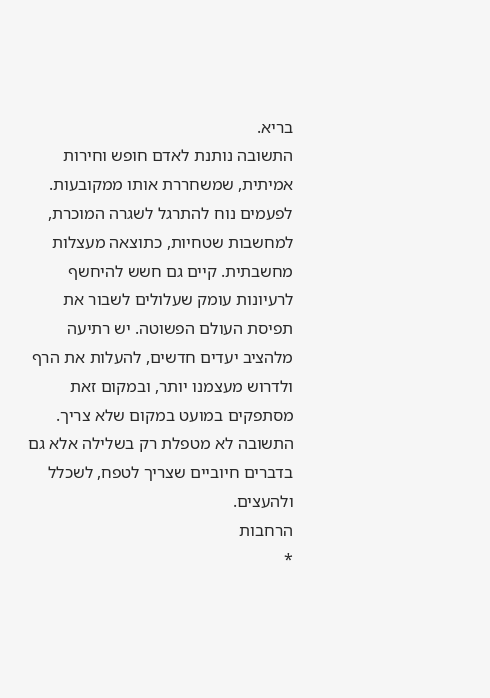בריא.
התשובה נותנת לאדם חופש וחירות אמיתית, שמשחררת אותו ממקובעות. לפעמים נוח להתרגל לשגרה המוכרת, למחשבות שטחיות, כתוצאה מעצלות מחשבתית. קיים גם חשש להיחשף לרעיונות עומק שעלולים לשבור את תפיסת העולם הפשוטה. יש רתיעה מלהציב יעדים חדשים, להעלות את הרף ולדרוש מעצמנו יותר, ובמקום זאת מסתפקים במועט במקום שלא צריך. התשובה לא מטפלת רק בשלילה אלא גם בדברים חיוביים שצריך לטפח, לשכלל ולהעצים.
הרחבות
*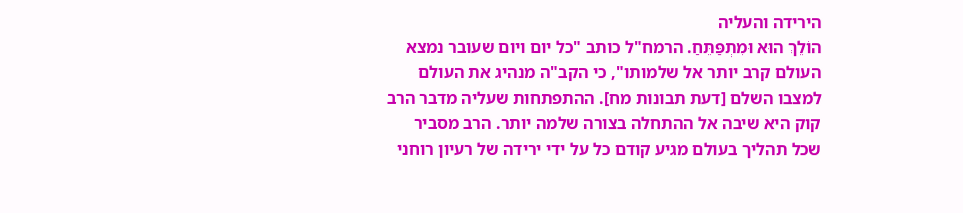הירידה והעליה
הוֹלֵךְ הוּא וּמִתְפַּתֵּחַ. הרמח"ל כותב "כל יום ויום שעובר נמצא העולם קרב יותר אל שלמותו", כי הקב"ה מנהיג את העולם למצבו השלם [דעת תבונות מח]. ההתפתחות שעליה מדבר הרב קוק היא שיבה אל ההתחלה בצורה שלמה יותר. הרב מסביר שכל תהליך בעולם מגיע קודם כל על ידי ירידה של רעיון רוחני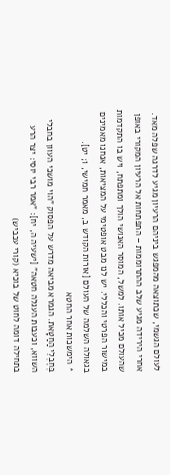לעולם הגשמי, שכתוצאה מהמפגש ביניהם הרעיון מגיע לדרגה שפלה מאד. אחרי הירידה מגיע שלב ההתרוממות – התפתחות אל הרעיון המקורי באופן שהעולם מכיל אותו. למשל, המוסר האנושי הולך ומתפתח, ויש בו התקדמות במישור הפרטי והכללי. יש לנו מבט אופטימי על המציאות, אנחנו מאמינים בגאולה השלמה של העולם [אורות הקודש ב, מאמר חמישי, ו; יט].
* הימשכות אחר החטא
בְּחֶבְלֵי הַחַטָּאת. הגמרא מביאה מדרש על הפסוק "הוי מושכי העוון בחבלי השווא, וכעבות העגלה חטאה" [ישעיה ה, יח]: "אמר רבי יוסי: יצר הרע בתחילה דומה לחוט של בוכיא (קורי עכביש)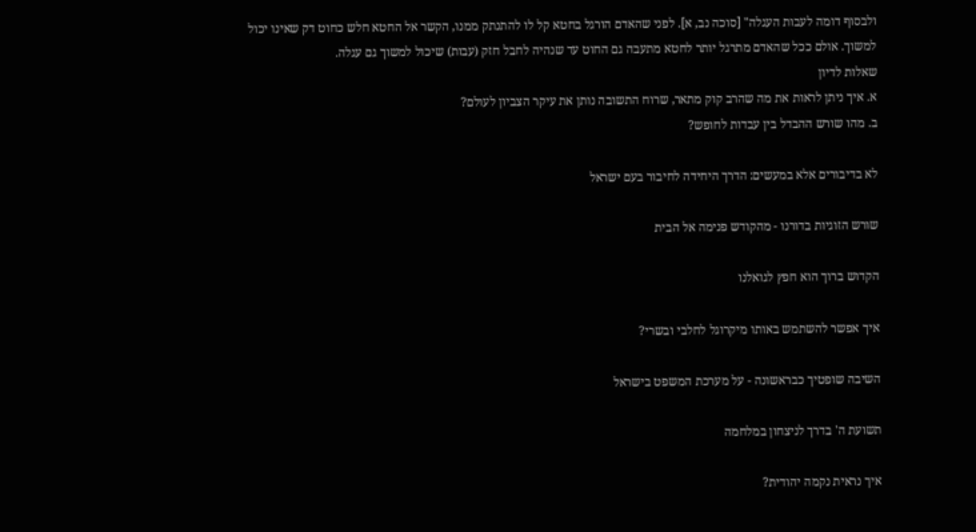ולבסוף דומה לעבות העגלה" [סוכה נב, א]. לפני שהאדם הורגל בחטא קל לו להתנתק ממנו, הקשר אל החטא חלש כחוט דק שאינו יכול למשוך. אולם ככל שהאדם מתרגל יותר לחטא מתעבה גם החוט עד שנהיה לחבל חזק (עבות) שיכול למשוך גם עגלה.
שאלות לדיון
א. איך ניתן לראות את מה שהרב קוק מתאר, שרוח התשובה נותן את עיקר הצביון לעולם?
ב. מהו שורש ההבדל בין עבדות לחופש?

לא בדיבורים אלא במעשים: הדרך היחידה לחיבור בעם ישראל

שורש הזוגיות בדורנו - מהקודש פנימה אל הבית

הקדוש ברוך הוא חפץ לגואלנו

איך אפשר להשתמש באותו מיקרוגל לחלבי ובשרי?

השיבה שופטיך כבראשונה - על מערכת המשפט בישראל

תשועת ה' בדרך לניצחון במלחמה

איך נראית נקמה יהודית?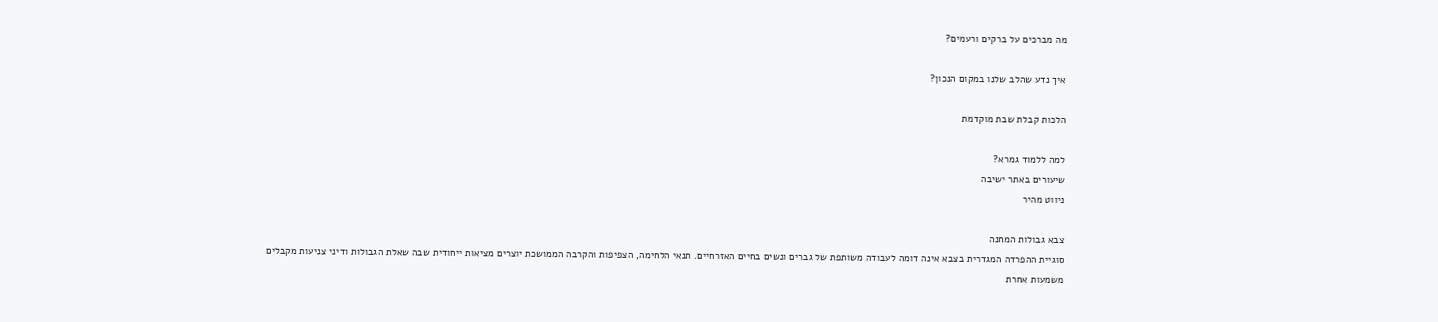מה מברכים על ברקים ורעמים?

איך נדע שהלב שלנו במקום הנכון?

הלכות קבלת שבת מוקדמת

למה ללמוד גמרא?
שיעורים באתר ישיבה
ניווט מהיר

צבא גבולות המחנה
סוגיית ההפרדה המגדרית בצבא אינה דומה לעבודה משותפת של גברים ונשים בחיים האזרחיים. תנאי הלחימה, הצפיפות והקרבה הממושכת יוצרים מציאות ייחודית שבה שאלת הגבולות ודיני צניעות מקבלים משמעות אחרת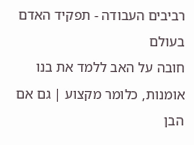רביבים העבודה - תפקיד האדם בעולם
חובה על האב ללמד את בנו אומנות, כלומר מקצוע | גם אם הבן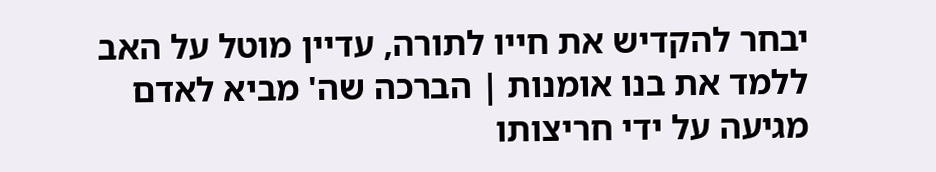יבחר להקדיש את חייו לתורה, עדיין מוטל על האב ללמד את בנו אומנות | הברכה שה' מביא לאדם מגיעה על ידי חריצותו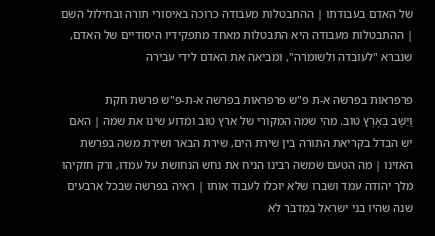של האדם בעבודתו | ההתבטלות מעבודה כרוכה באיסורי תורה ובחילול השם | ההתבטלות מעבודה היא התבטלות מאחד מתפקידיו היסודיים של האדם, שנברא "לעובדה ולשומרה", ומביאה את האדם לידי עבירה

פרפראות בפרשה א-ת פ"ש פרפראות בפרשה א-ת-פ"ש פרשת חקת
וַיֵּשֶׁב בְּאֶרֶץ טוֹב. מהי שמה המקורי של ארץ טוב ומדוע שינו את שמה | האם יש הבדל בקריאת התורה בין שירת הים, שירת הבאר ושירת משה בפרשת האזינו | מה הטעם שמשה רבינו הניח את נחש הנחושת על עמדו, ורק חזקיהו מלך יהודה עמד ושברו שלא יוכלו לעבוד אותו | ראיה בפרשה שבכל ארבעים שנה שהיו בני ישראל במדבר לא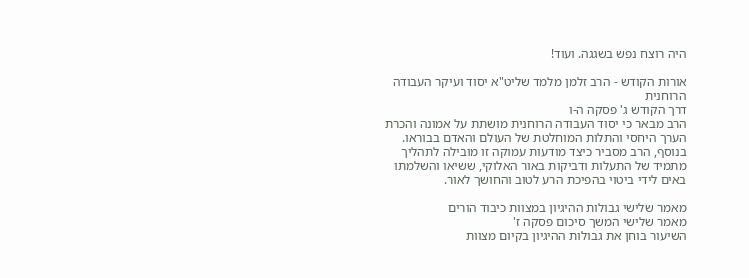היה רוצח נפש בשגגה. ועוד!

אורות הקודש - הרב זלמן מלמד שליט"א יסוד ועיקר העבודה הרוחנית
דרך הקודש ג' פסקה ה-ו
הרב מבאר כי יסוד העבודה הרוחנית מושתת על אמונה והכרת הערך היחסי והתלות המוחלטת של העולם והאדם בבוראו. בנוסף, הרב מסביר כיצד מודעות עמוקה זו מובילה לתהליך מתמיד של התעלות ודביקות באור האלוקי, ששיאו והשלמתו באים לידי ביטוי בהפיכת הרע לטוב והחושך לאור.

מאמר שלישי גבולות ההיגיון במצוות כיבוד הורים
מאמר שלישי המשך סיכום פסקה ז'
השיעור בוחן את גבולות ההיגיון בקיום מצוות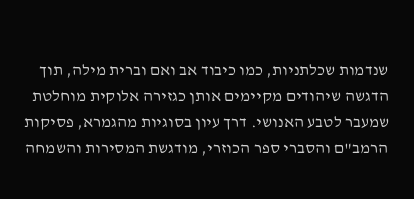שנדמות שכלתניות, כמו כיבוד אב ואם וברית מילה, תוך הדגשה שיהודים מקיימים אותן כגזירה אלוקית מוחלטת שמעבר לטבע האנושי. דרך עיון בסוגיות מהגמרא, פסיקות הרמב"ם והסברי ספר הכוזרי, מודגשת המסירות והשמחה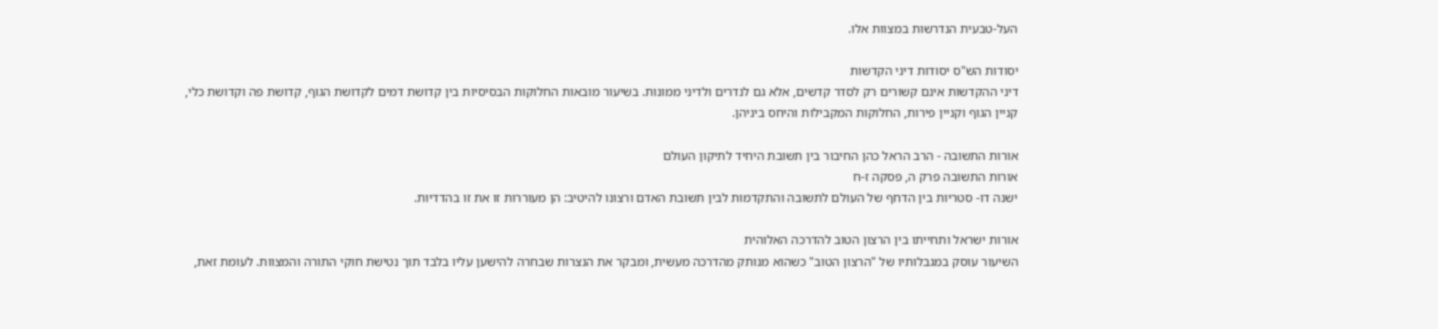העל-טבעית הנדרשות במצוות אלו.

יסודות הש"ס יסודות דיני הקדשות
דיני ההקדשות אינם קשורים רק לסדר קדשים, אלא גם לנדרים ולדיני ממונות. בשיעור מובאות החלוקות הבסיסיות בין קדושת דמים לקדושת הגוף, קדושת פה וקדושת כלי, קניין הגוף וקניין פירות, החלוקות המקבילות והיחס ביניהן.

אורות התשובה - הרב הראל כהן החיבור בין תשובת היחיד לתיקון העולם
אורות התשובה פרק ה, פסקה ז-ח
ישנה דו- סטריות בין הדחף של העולם לתשובה והתקדמות לבין תשובת האדם ורצונו להיטיב: הן מעוררות זו את זו בהדדיות.

אורות ישראל ותחייתו בין הרצון הטוב להדרכה האלוהית
השיעור עוסק במגבלותיו של "הרצון הטוב" כשהוא מנותק מהדרכה מעשית, ומבקר את הנצרות שבחרה להישען עליו בלבד תוך נטישת חוקי התורה והמצוות. לעומת זאת,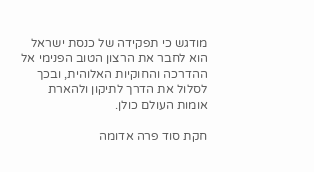מודגש כי תפקידה של כנסת ישראל הוא לחבר את הרצון הטוב הפנימי אל ההדרכה והחוקיות האלוהית, ובכך לסלול את הדרך לתיקון ולהארת אומות העולם כולן.

חקת סוד פרה אדומה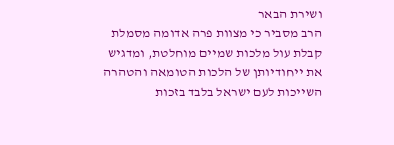ושירת הבאר
הרב מסביר כי מצוות פרה אדומה מסמלת קבלת עול מלכות שמיים מוחלטת, ומדגיש את ייחודיותן של הלכות הטומאה והטהרה השייכות לעם ישראל בלבד בזכות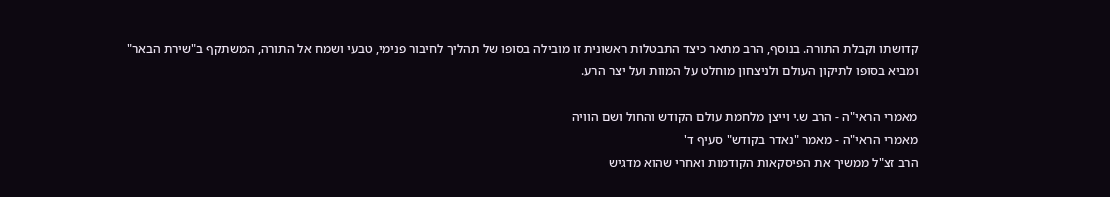קדושתו וקבלת התורה. בנוסף, הרב מתאר כיצד התבטלות ראשונית זו מובילה בסופו של תהליך לחיבור פנימי, טבעי ושמח אל התורה, המשתקף ב"שירת הבאר" ומביא בסופו לתיקון העולם ולניצחון מוחלט על המוות ועל יצר הרע.

מאמרי הראי"ה - הרב ש.י וייצן מלחמת עולם הקודש והחול ושם הוויה
מאמרי הראי"ה - מאמר "נאדר בקודש" סעיף ד'
הרב זצ"ל ממשיך את הפיסקאות הקודמות ואחרי שהוא מדגיש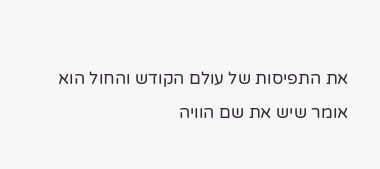את התפיסות של עולם הקודש והחול הוא אומר שיש את שם הוויה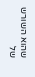שהוא השורש של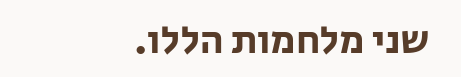שני מלחמות הללו.